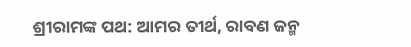ଶ୍ରୀରାମଙ୍କ ପଥ: ଆମର ତୀର୍ଥ, ରାବଣ ଜନ୍ମ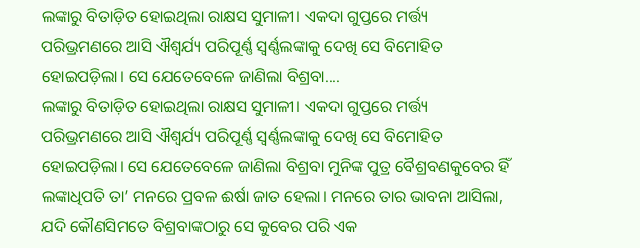ଲଙ୍କାରୁ ବିତାଡ଼ିତ ହୋଇଥିଲା ରାକ୍ଷସ ସୁମାଳୀ। ଏକଦା ଗୁପ୍ତରେ ମର୍ତ୍ତ୍ୟ ପରିଭ୍ରମଣରେ ଆସି ଐଶ୍ବର୍ଯ୍ୟ ପରିପୂର୍ଣ୍ଣ ସ୍ବର୍ଣ୍ଣଲଙ୍କାକୁ ଦେଖି ସେ ବିମୋହିତ ହୋଇପଡ଼ିଲା। ସେ ଯେତେବେଳେ ଜାଣିଲା ବିଶ୍ରବା....
ଲଙ୍କାରୁ ବିତାଡ଼ିତ ହୋଇଥିଲା ରାକ୍ଷସ ସୁମାଳୀ। ଏକଦା ଗୁପ୍ତରେ ମର୍ତ୍ତ୍ୟ ପରିଭ୍ରମଣରେ ଆସି ଐଶ୍ବର୍ଯ୍ୟ ପରିପୂର୍ଣ୍ଣ ସ୍ବର୍ଣ୍ଣଲଙ୍କାକୁ ଦେଖି ସେ ବିମୋହିତ ହୋଇପଡ଼ିଲା। ସେ ଯେତେବେଳେ ଜାଣିଲା ବିଶ୍ରବା ମୁନିଙ୍କ ପୁତ୍ର ବୈଶ୍ରବଣକୁବେର ହିଁ ଲଙ୍କାଧିପତି ତା’ ମନରେ ପ୍ରବଳ ଈର୍ଷା ଜାତ ହେଲା। ମନରେ ତାର ଭାବନା ଆସିଲା, ଯଦି କୌଣସିମତେ ବିଶ୍ରବାଙ୍କଠାରୁ ସେ କୁବେର ପରି ଏକ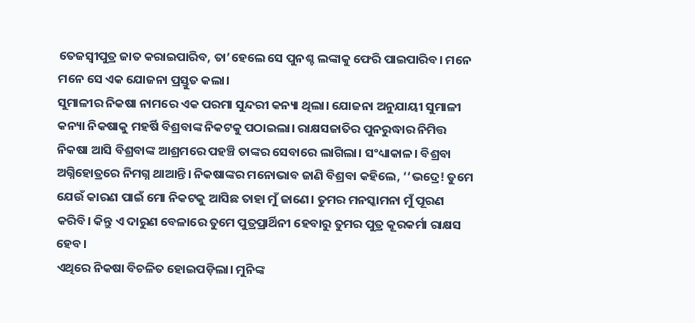ତେଜସ୍ବୀପୁତ୍ର ଜାତ କରାଇପାରିବ, ତା’ହେଲେ ସେ ପୁନଶ୍ଚ ଲଙ୍କାକୁ ଫେରି ପାଇପାରିବ। ମନେ ମନେ ସେ ଏକ ଯୋଜନା ପ୍ରସ୍ତୁତ କଲା।
ସୁମାଳୀର ନିକଷା ନାମରେ ଏକ ପରମା ସୁନ୍ଦରୀ କନ୍ୟା ଥିଲା। ଯୋଜନା ଅନୁଯାୟୀ ସୁମାଳୀ କନ୍ୟା ନିକଷାକୁ ମହର୍ଷି ବିଶ୍ରବାଙ୍କ ନିକଟକୁ ପଠାଇଲା। ରାକ୍ଷସଜାତିର ପୁନରୁଦ୍ଧାର ନିମିତ୍ତ ନିକଷା ଆସି ବିଶ୍ରବାଙ୍କ ଆଶ୍ରମରେ ପହଞ୍ଚି ତାଙ୍କର ସେବାରେ ଲାଗିଲା। ସଂଧ୍ୟାକାଳ। ବିଶ୍ରବା ଅଗ୍ନିହୋତ୍ରରେ ନିମଗ୍ନ ଥାଆନ୍ତି। ନିକଷାଙ୍କର ମନୋଭାବ ଜାଣି ବିଶ୍ରବା କହିଲେ, ‘‘ଭଦ୍ରେ! ତୁମେ ଯେଉଁ କାରଣ ପାଇଁ ମୋ ନିକଟକୁ ଆସିଛ ତାହା ମୁଁ ଜାଣେ। ତୁମର ମନସ୍କାମନା ମୁଁ ପୂରଣ କରିବି। କିନ୍ତୁ ଏ ଦାରୁଣ ବେଳାରେ ତୁମେ ପୁତ୍ରପ୍ରାର୍ଥିନୀ ହେବାରୁ ତୁମର ପୁତ୍ର କୂରକର୍ମା ରାକ୍ଷସ ହେବ।
ଏଥିରେ ନିକଷା ବିଚଳିତ ହୋଇପଡ଼ିଲା। ମୁନିଙ୍କ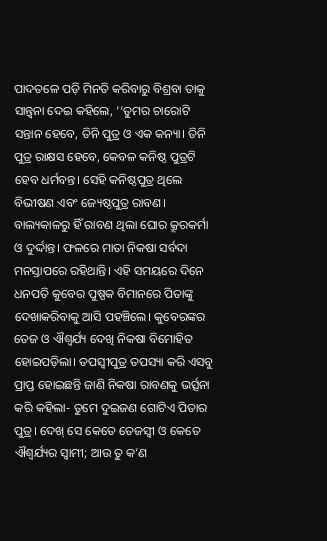ପାଦତଳେ ପଡ଼ି ମିନତି କରିବାରୁ ବିଶ୍ରବା ତାକୁ ସାନ୍ତ୍ବନା ଦେଇ କହିଲେ, ‘‘ତୁମର ଚାରୋଟି ସନ୍ତାନ ହେବେ, ତିନି ପୁତ୍ର ଓ ଏକ କନ୍ୟା। ତିନି ପୁତ୍ର ରାକ୍ଷସ ହେବେ, କେବଳ କନିଷ୍ଠ ପୁତ୍ରଟି ହେବ ଧର୍ମବନ୍ତ। ସେହି କନିଷ୍ଠପୁତ୍ର ଥିଲେ ବିଭୀଷଣ ଏବଂ ଜ୍ୟେଷ୍ଠପୁତ୍ର ରାବଣ।
ବାଲ୍ୟକାଳରୁ ହିଁ ରାବଣ ଥିଲା ଘୋର କ୍ରୂରକର୍ମା ଓ ଦୁର୍ଦ୍ଦାନ୍ତ। ଫଳରେ ମାତା ନିକଷା ସର୍ବଦା ମନସ୍ତାପରେ ରହିଥାନ୍ତି। ଏହି ସମୟରେ ଦିନେ ଧନପତି କୁବେର ପୁଷ୍ପକ ବିମାନରେ ପିତାଙ୍କୁ ଦେଖାକରିବାକୁ ଆସି ପହଞ୍ଚିଲେ। କୁବେରଙ୍କର ତେଜ ଓ ଐଶ୍ବର୍ଯ୍ୟ ଦେଖି ନିକଷା ବିମୋହିତ ହୋଇପଡ଼ିଲା। ତପସ୍ବୀପୁତ୍ର ତପସ୍ୟା କରି ଏସବୁ ପ୍ରାପ୍ତ ହୋଇଛନ୍ତି ଜାଣି ନିକଷା ରାବଣକୁ ଭର୍ତ୍ସନା କରି କହିଲା- ତୁମେ ଦୁଇଜଣ ଗୋଟିଏ ପିତାର ପୁତ୍ର। ଦେଖ୍ ସେ କେତେ ତେଜସ୍ବୀ ଓ କେତେ ଐଶ୍ବର୍ଯ୍ୟର ସ୍ବାମୀ; ଆଉ ତୁ କ’ଣ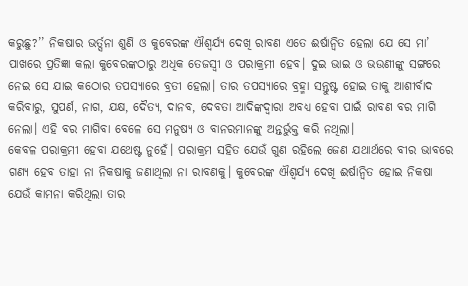କରୁଛୁ?’’ ନିକଷାର ଭର୍ତ୍ସନା ଶୁଣି ଓ କୁବେରଙ୍କ ଐଶ୍ବର୍ଯ୍ୟ ଦେଖି ରାବଣ ଏତେ ଈର୍ଷାନ୍ବିତ ହେଲା ଯେ ସେ ମା’ ପାଖରେ ପ୍ରତିଜ୍ଞା କଲା କୁବେରଙ୍କଠାରୁ ଅଧିକ ତେଜସ୍ବୀ ଓ ପରାକ୍ରମୀ ହେବ। ଦୁଇ ଭାଇ ଓ ଭଉଣୀଙ୍କୁ ସଙ୍ଗରେ ନେଇ ସେ ଯାଇ କଠୋର ତପସ୍ୟାରେ ବ୍ରତୀ ହେଲା। ତାର ତପସ୍ୟାରେ ବ୍ରହ୍ମା ସନ୍ତୁଷ୍ଟ ହୋଇ ତାକୁ ଆଶୀର୍ବାଦ କରିବାରୁ, ସୁପର୍ଣ, ନାଗ, ଯକ୍ଷ, ଦୈତ୍ୟ, ଦାନବ, ଦେବତା ଆଦିଙ୍କଦ୍ବାରା ଅବଧ୍ୟ ହେବା ପାଇଁ ରାବଣ ବର ମାଗି ନେଲା। ଏହି ବର ମାଗିବା ବେଳେ ସେ ମନୁଷ୍ୟ ଓ ବାନରମାନଙ୍କୁ ଅନ୍ତର୍ଭୁକ୍ତ କରି ନଥିଲା।
କେବଳ ପରାକ୍ରମୀ ହେବା ଯଥେଷ୍ଟ ନୁହେଁ। ପରାକ୍ରମ ସହିତ ଯେଉଁ ଗୁଣ ରହିଲେ ଜେଣ ଯଥାର୍ଥରେ ବୀର ଭାବରେ ଗଣ୍ୟ ହେବ ତାହା ନା ନିକଷାକୁ ଜଣାଥିଲା ନା ରାବଣକୁ। କୁବେରଙ୍କ ଐଶ୍ବର୍ଯ୍ୟ ଦେଖି ଈର୍ଷାନ୍ବିତ ହୋଇ ନିକଷା ଯେଉଁ କାମନା କରିଥିଲା ତାର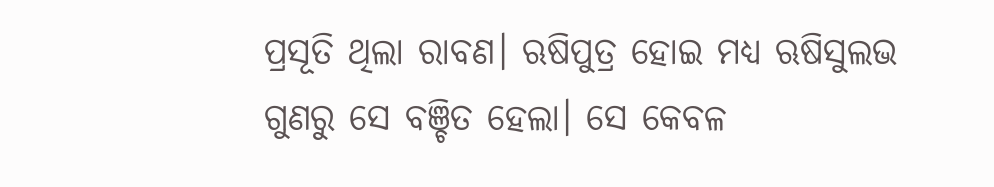ପ୍ରସୂତି ଥିଲା ରାବଣ। ଋଷିପୁତ୍ର ହୋଇ ମଧ୍ୟ ଋଷିସୁଲଭ ଗୁଣରୁ ସେ ବଞ୍ଚିତ ହେଲା। ସେ କେବଳ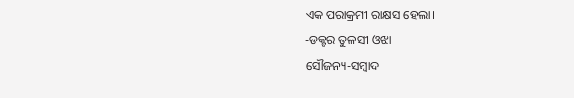ଏକ ପରାକ୍ରମୀ ରାକ୍ଷସ ହେଲା।
-ଡକ୍ଟର ତୁଳସୀ ଓଝା
ସୌଜନ୍ୟ-ସମ୍ୱାଦ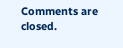Comments are closed.